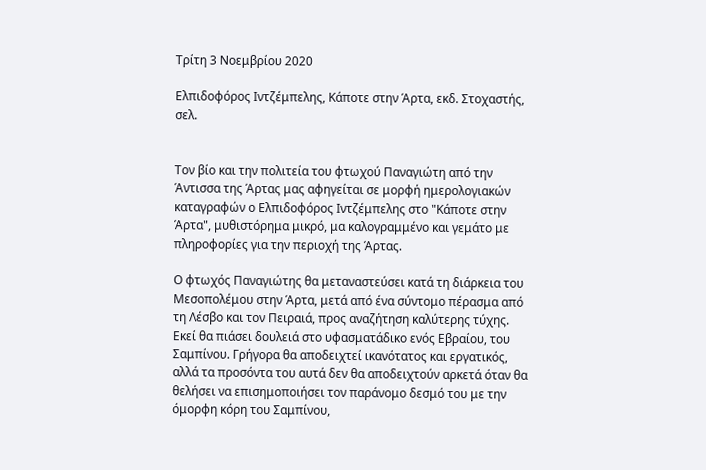Τρίτη 3 Νοεμβρίου 2020

Ελπιδοφόρος Ιντζέμπελης, Κάποτε στην Άρτα, εκδ. Στοχαστής, σελ.


Τον βίο και την πολιτεία του φτωχού Παναγιώτη από την Άντισσα της Άρτας μας αφηγείται σε μορφή ημερολογιακών καταγραφών ο Ελπιδοφόρος Ιντζέμπελης στο "Κάποτε στην Άρτα", μυθιστόρημα μικρό, μα καλογραμμένο και γεμάτο με πληροφορίες για την περιοχή της Άρτας.

Ο φτωχός Παναγιώτης θα μεταναστεύσει κατά τη διάρκεια του Μεσοπολέμου στην Άρτα, μετά από ένα σύντομο πέρασμα από τη Λέσβο και τον Πειραιά, προς αναζήτηση καλύτερης τύχης. Εκεί θα πιάσει δουλειά στο υφασματάδικο ενός Εβραίου, του Σαμπίνου. Γρήγορα θα αποδειχτεί ικανότατος και εργατικός, αλλά τα προσόντα του αυτά δεν θα αποδειχτούν αρκετά όταν θα θελήσει να επισημοποιήσει τον παράνομο δεσμό του με την όμορφη κόρη του Σαμπίνου,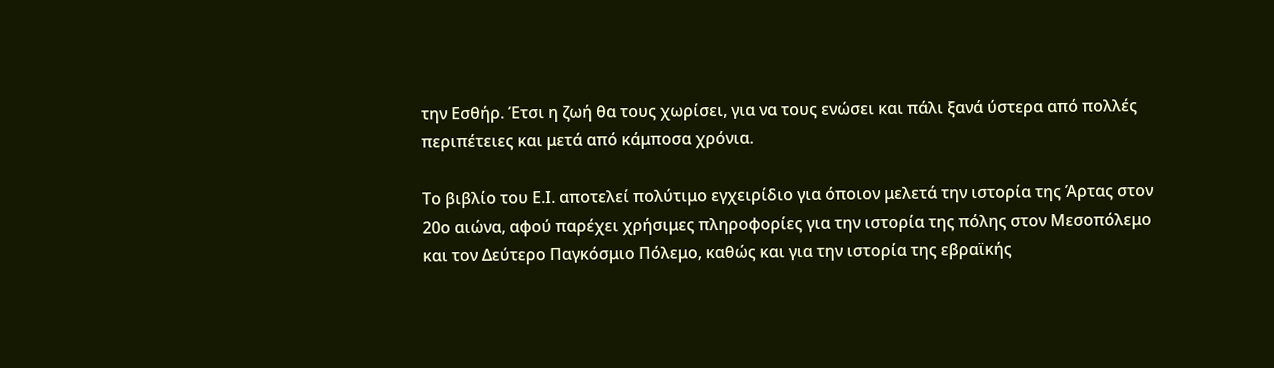την Εσθήρ. Έτσι η ζωή θα τους χωρίσει, για να τους ενώσει και πάλι ξανά ύστερα από πολλές περιπέτειες και μετά από κάμποσα χρόνια.

Το βιβλίο του Ε.Ι. αποτελεί πολύτιμο εγχειρίδιο για όποιον μελετά την ιστορία της Άρτας στον 20ο αιώνα, αφού παρέχει χρήσιμες πληροφορίες για την ιστορία της πόλης στον Μεσοπόλεμο και τον Δεύτερο Παγκόσμιο Πόλεμο, καθώς και για την ιστορία της εβραϊκής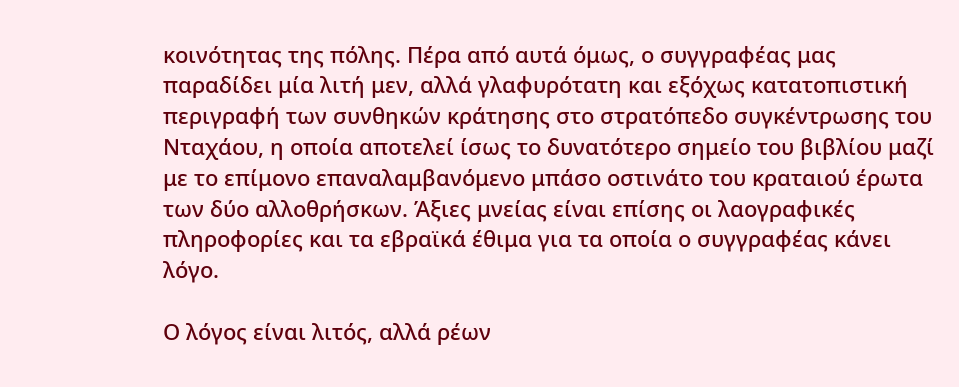κοινότητας της πόλης. Πέρα από αυτά όμως, ο συγγραφέας μας παραδίδει μία λιτή μεν, αλλά γλαφυρότατη και εξόχως κατατοπιστική περιγραφή των συνθηκών κράτησης στο στρατόπεδο συγκέντρωσης του Νταχάου, η οποία αποτελεί ίσως το δυνατότερο σημείο του βιβλίου μαζί με το επίμονο επαναλαμβανόμενο μπάσο οστινάτο του κραταιού έρωτα των δύο αλλοθρήσκων. Άξιες μνείας είναι επίσης οι λαογραφικές πληροφορίες και τα εβραϊκά έθιμα για τα οποία ο συγγραφέας κάνει λόγο.

Ο λόγος είναι λιτός, αλλά ρέων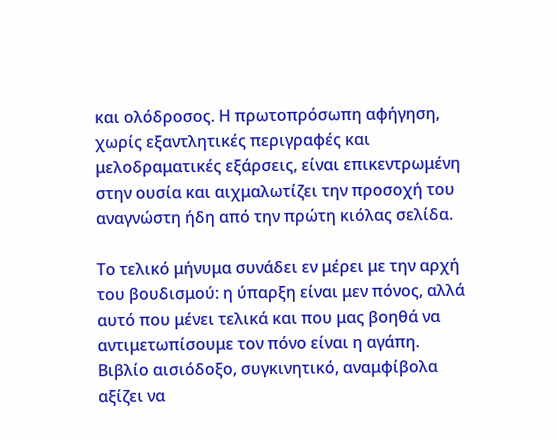και ολόδροσος. Η πρωτοπρόσωπη αφήγηση, χωρίς εξαντλητικές περιγραφές και μελοδραματικές εξάρσεις, είναι επικεντρωμένη στην ουσία και αιχμαλωτίζει την προσοχή του αναγνώστη ήδη από την πρώτη κιόλας σελίδα.

Το τελικό μήνυμα συνάδει εν μέρει με την αρχή του βουδισμού: η ύπαρξη είναι μεν πόνος, αλλά αυτό που μένει τελικά και που μας βοηθά να αντιμετωπίσουμε τον πόνο είναι η αγάπη. Βιβλίο αισιόδοξο, συγκινητικό, αναμφίβολα αξίζει να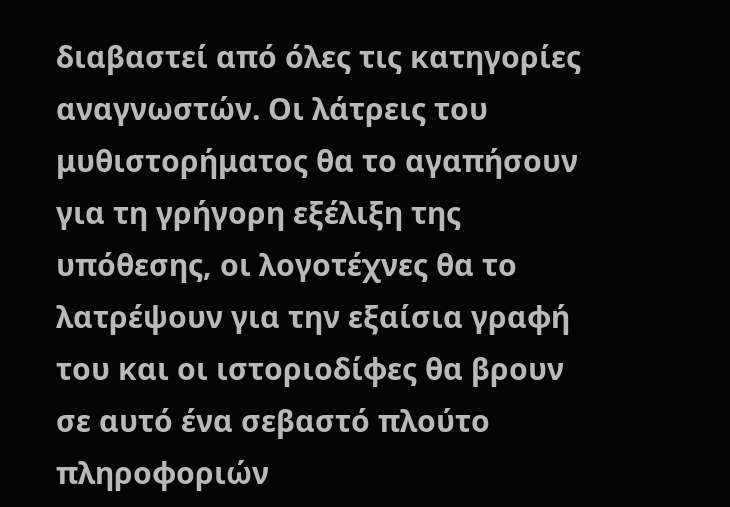διαβαστεί από όλες τις κατηγορίες αναγνωστών. Οι λάτρεις του μυθιστορήματος θα το αγαπήσουν για τη γρήγορη εξέλιξη της υπόθεσης, οι λογοτέχνες θα το λατρέψουν για την εξαίσια γραφή του και οι ιστοριοδίφες θα βρουν σε αυτό ένα σεβαστό πλούτο πληροφοριών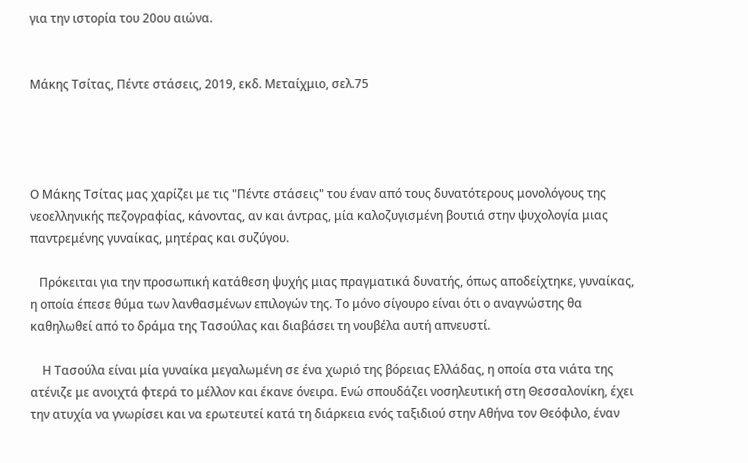για την ιστορία του 20ου αιώνα.


Μάκης Τσίτας, Πέντε στάσεις, 2019, εκδ. Μεταίχμιο, σελ.75




Ο Μάκης Τσίτας μας χαρίζει με τις "Πέντε στάσεις" του έναν από τους δυνατότερους μονολόγους της νεοελληνικής πεζογραφίας, κάνοντας, αν και άντρας, μία καλοζυγισμένη βουτιά στην ψυχολογία μιας παντρεμένης γυναίκας, μητέρας και συζύγου.

   Πρόκειται για την προσωπική κατάθεση ψυχής μιας πραγματικά δυνατής, όπως αποδείχτηκε, γυναίκας, η οποία έπεσε θύμα των λανθασμένων επιλογών της. Το μόνο σίγουρο είναι ότι ο αναγνώστης θα καθηλωθεί από το δράμα της Τασούλας και διαβάσει τη νουβέλα αυτή απνευστί.

    Η Τασούλα είναι μία γυναίκα μεγαλωμένη σε ένα χωριό της βόρειας Ελλάδας, η οποία στα νιάτα της ατένιζε με ανοιχτά φτερά το μέλλον και έκανε όνειρα. Ενώ σπουδάζει νοσηλευτική στη Θεσσαλονίκη, έχει την ατυχία να γνωρίσει και να ερωτευτεί κατά τη διάρκεια ενός ταξιδιού στην Αθήνα τον Θεόφιλο, έναν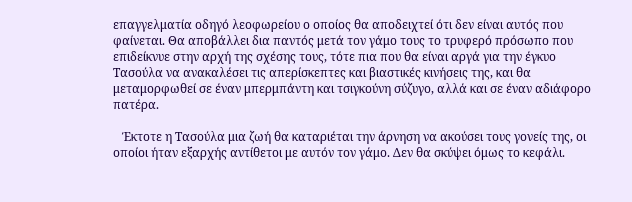επαγγελματία οδηγό λεοφωρείου ο οποίος θα αποδειχτεί ότι δεν είναι αυτός που φαίνεται. Θα αποβάλλει δια παντός μετά τον γάμο τους το τρυφερό πρόσωπο που επιδείκνυε στην αρχή της σχέσης τους, τότε πια που θα είναι αργά για την έγκυο Τασούλα να ανακαλέσει τις απερίσκεπτες και βιαστικές κινήσεις της, και θα μεταμορφωθεί σε έναν μπερμπάντη και τσιγκούνη σύζυγο, αλλά και σε έναν αδιάφορο πατέρα.

   Έκτοτε η Τασούλα μια ζωή θα καταριέται την άρνηση να ακούσει τους γονείς της, οι οποίοι ήταν εξαρχής αντίθετοι με αυτόν τον γάμο. Δεν θα σκύψει όμως το κεφάλι.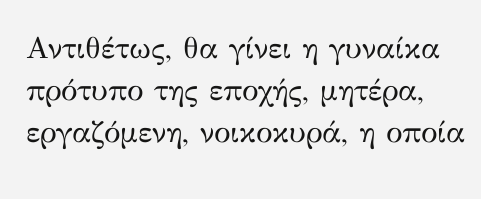Αντιθέτως, θα γίνει η γυναίκα πρότυπο της εποχής, μητέρα, εργαζόμενη, νοικοκυρά, η οποία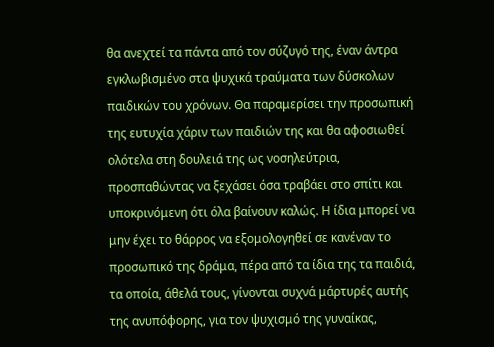θα ανεχτεί τα πάντα από τον σύζυγό της, έναν άντρα εγκλωβισμένο στα ψυχικά τραύματα των δύσκολων παιδικών του χρόνων. Θα παραμερίσει την προσωπική της ευτυχία χάριν των παιδιών της και θα αφοσιωθεί ολότελα στη δουλειά της ως νοσηλεύτρια, προσπαθώντας να ξεχάσει όσα τραβάει στο σπίτι και υποκρινόμενη ότι όλα βαίνουν καλώς. Η ίδια μπορεί να μην έχει το θάρρος να εξομολογηθεί σε κανέναν το προσωπικό της δράμα, πέρα από τα ίδια της τα παιδιά, τα οποία, άθελά τους, γίνονται συχνά μάρτυρές αυτής της ανυπόφορης, για τον ψυχισμό της γυναίκας,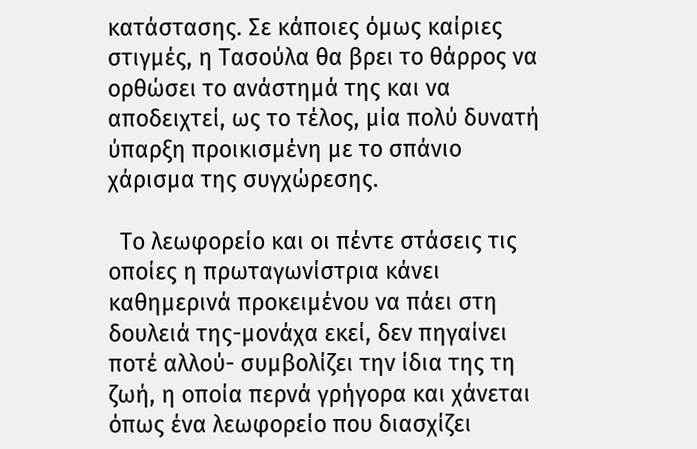κατάστασης. Σε κάποιες όμως καίριες στιγμές, η Τασούλα θα βρει το θάρρος να ορθώσει το ανάστημά της και να αποδειχτεί, ως το τέλος, μία πολύ δυνατή ύπαρξη προικισμένη με το σπάνιο χάρισμα της συγχώρεσης.

  Το λεωφορείο και οι πέντε στάσεις τις οποίες η πρωταγωνίστρια κάνει καθημερινά προκειμένου να πάει στη δουλειά της-μονάχα εκεί, δεν πηγαίνει ποτέ αλλού- συμβολίζει την ίδια της τη ζωή, η οποία περνά γρήγορα και χάνεται όπως ένα λεωφορείο που διασχίζει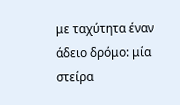με ταχύτητα έναν άδειο δρόμο: μία στείρα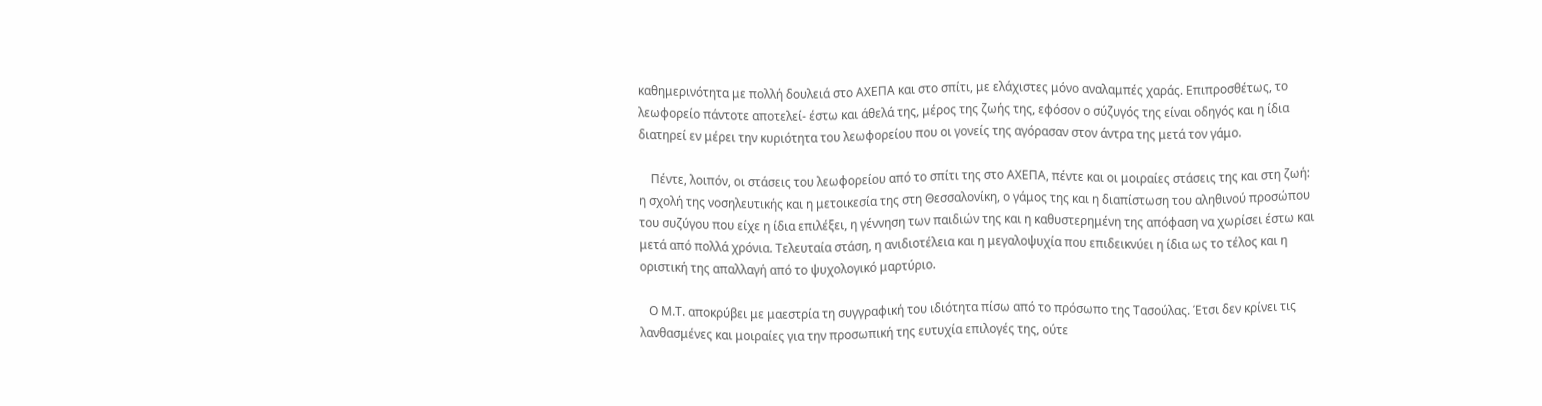καθημερινότητα με πολλή δουλειά στο ΑΧΕΠΑ και στο σπίτι, με ελάχιστες μόνο αναλαμπές χαράς. Επιπροσθέτως, το λεωφορείο πάντοτε αποτελεί- έστω και άθελά της, μέρος της ζωής της, εφόσον ο σύζυγός της είναι οδηγός και η ίδια διατηρεί εν μέρει την κυριότητα του λεωφορείου που οι γονείς της αγόρασαν στον άντρα της μετά τον γάμο.

    Πέντε, λοιπόν, οι στάσεις του λεωφορείου από το σπίτι της στο ΑΧΕΠΑ, πέντε και οι μοιραίες στάσεις της και στη ζωή: η σχολή της νοσηλευτικής και η μετοικεσία της στη Θεσσαλονίκη, ο γάμος της και η διαπίστωση του αληθινού προσώπου του συζύγου που είχε η ίδια επιλέξει, η γέννηση των παιδιών της και η καθυστερημένη της απόφαση να χωρίσει έστω και μετά από πολλά χρόνια. Τελευταία στάση, η ανιδιοτέλεια και η μεγαλοψυχία που επιδεικνύει η ίδια ως το τέλος και η οριστική της απαλλαγή από το ψυχολογικό μαρτύριο.

   Ο Μ.Τ. αποκρύβει με μαεστρία τη συγγραφική του ιδιότητα πίσω από το πρόσωπο της Τασούλας. Έτσι δεν κρίνει τις λανθασμένες και μοιραίες για την προσωπική της ευτυχία επιλογές της, ούτε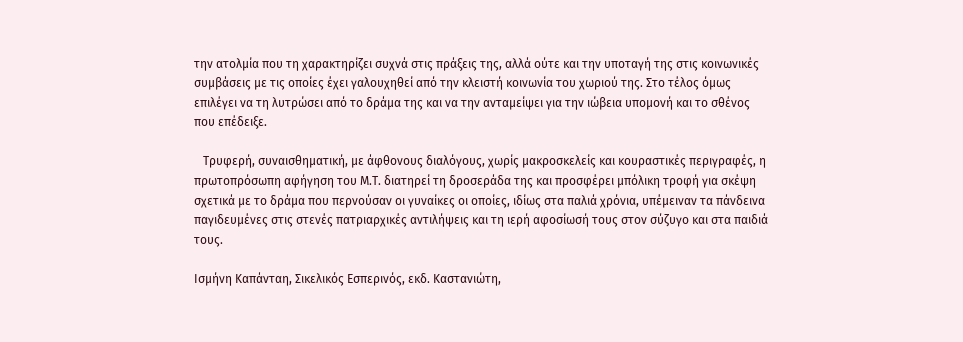την ατολμία που τη χαρακτηρίζει συχνά στις πράξεις της, αλλά ούτε και την υποταγή της στις κοινωνικές συμβάσεις με τις οποίες έχει γαλουχηθεί από την κλειστή κοινωνία του χωριού της. Στο τέλος όμως επιλέγει να τη λυτρώσει από το δράμα της και να την ανταμείψει για την ιώβεια υπομονή και το σθένος που επέδειξε.

   Τρυφερή, συναισθηματική, με άφθονους διαλόγους, χωρίς μακροσκελείς και κουραστικές περιγραφές, η πρωτοπρόσωπη αφήγηση του Μ.Τ. διατηρεί τη δροσεράδα της και προσφέρει μπόλικη τροφή για σκέψη σχετικά με το δράμα που περνούσαν οι γυναίκες οι οποίες, ιδίως στα παλιά χρόνια, υπέμειναν τα πάνδεινα παγιδευμένες στις στενές πατριαρχικές αντιλήψεις και τη ιερή αφοσίωσή τους στον σύζυγο και στα παιδιά τους.

Ισμήνη Καπάνταη, Σικελικός Εσπερινός, εκδ. Καστανιώτη,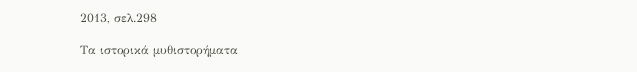2013, σελ.298

Τα ιστορικά μυθιστορήματα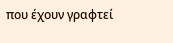που έχουν γραφτεί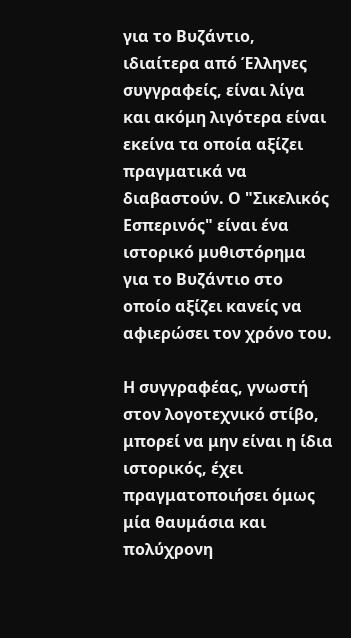για το Βυζάντιο, ιδιαίτερα από Έλληνες συγγραφείς, είναι λίγα και ακόμη λιγότερα είναι εκείνα τα οποία αξίζει πραγματικά να διαβαστούν. Ο "Σικελικός Εσπερινός" είναι ένα ιστορικό μυθιστόρημα για το Βυζάντιο στο οποίο αξίζει κανείς να αφιερώσει τον χρόνο του.

Η συγγραφέας, γνωστή στον λογοτεχνικό στίβο, μπορεί να μην είναι η ίδια ιστορικός, έχει πραγματοποιήσει όμως μία θαυμάσια και πολύχρονη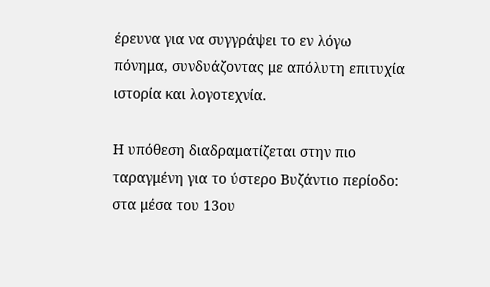έρευνα για να συγγράψει το εν λόγω πόνημα, συνδυάζοντας με απόλυτη επιτυχία ιστορία και λογοτεχνία.

Η υπόθεση διαδραματίζεται στην πιο ταραγμένη για το ύστερο Βυζάντιο περίοδο: στα μέσα του 13ου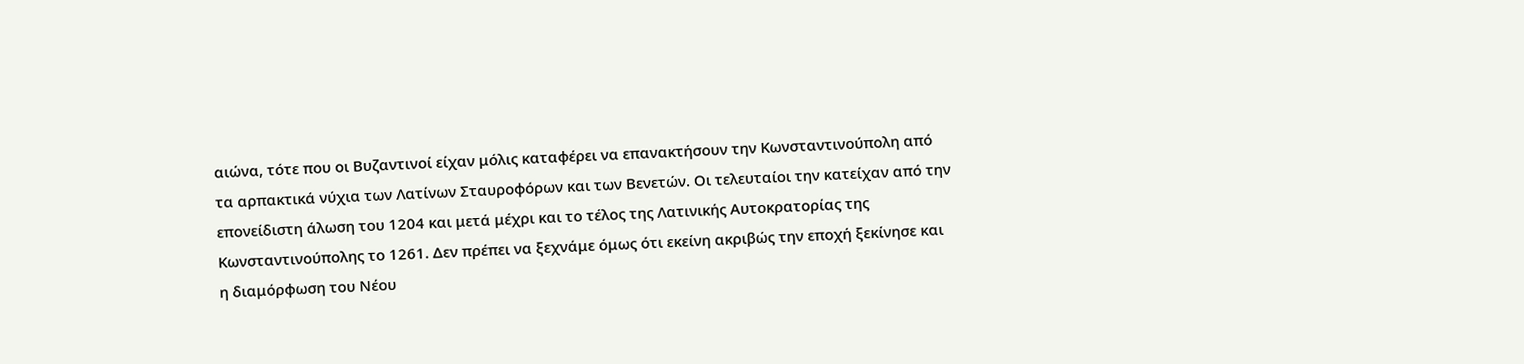αιώνα, τότε που οι Βυζαντινοί είχαν μόλις καταφέρει να επανακτήσουν την Κωνσταντινούπολη από τα αρπακτικά νύχια των Λατίνων Σταυροφόρων και των Βενετών. Οι τελευταίοι την κατείχαν από την επονείδιστη άλωση του 1204 και μετά μέχρι και το τέλος της Λατινικής Αυτοκρατορίας της Κωνσταντινούπολης το 1261. Δεν πρέπει να ξεχνάμε όμως ότι εκείνη ακριβώς την εποχή ξεκίνησε και η διαμόρφωση του Νέου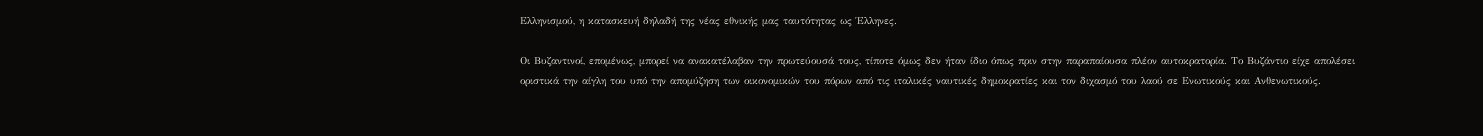Ελληνισμού, η κατασκευή δηλαδή της νέας εθνικής μας ταυτότητας ως Έλληνες.

Οι Βυζαντινοί, επομένως, μπορεί να ανακατέλαβαν την πρωτεύουσά τους, τίποτε όμως δεν ήταν ίδιο όπως πριν στην παραπαίουσα πλέον αυτοκρατορία. Το Βυζάντιο είχε απολέσει οριστικά την αίγλη του υπό την απομύζηση των οικονομικών του πόρων από τις ιταλικές ναυτικές δημοκρατίες και τον διχασμό του λαού σε Ενωτικούς και Ανθενωτικούς.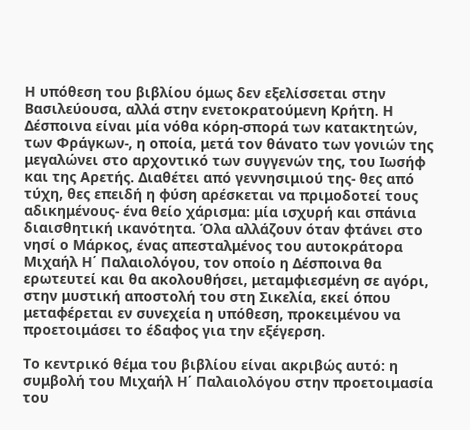Η υπόθεση του βιβλίου όμως δεν εξελίσσεται στην Βασιλεύουσα, αλλά στην ενετοκρατούμενη Κρήτη. Η Δέσποινα είναι μία νόθα κόρη-σπορά των κατακτητών, των Φράγκων-, η οποία, μετά τον θάνατο των γονιών της μεγαλώνει στο αρχοντικό των συγγενών της, του Ιωσήφ και της Αρετής. Διαθέτει από γεννησιμιού της- θες από τύχη, θες επειδή η φύση αρέσκεται να πριμοδοτεί τους αδικημένους- ένα θείο χάρισμα: μία ισχυρή και σπάνια διαισθητική ικανότητα. Όλα αλλάζουν όταν φτάνει στο νησί ο Μάρκος, ένας απεσταλμένος του αυτοκράτορα Μιχαήλ Η΄ Παλαιολόγου, τον οποίο η Δέσποινα θα ερωτευτεί και θα ακολουθήσει, μεταμφιεσμένη σε αγόρι, στην μυστική αποστολή του στη Σικελία, εκεί όπου μεταφέρεται εν συνεχεία η υπόθεση, προκειμένου να προετοιμάσει το έδαφος για την εξέγερση.

Το κεντρικό θέμα του βιβλίου είναι ακριβώς αυτό: η συμβολή του Μιχαήλ Η΄ Παλαιολόγου στην προετοιμασία του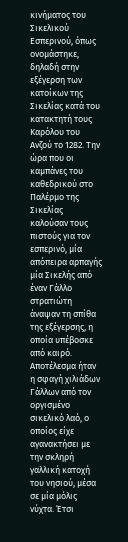κινήματος του Σικελικού Εσπερινού, όπως ονομάστηκε, δηλαδή στην εξέγερση των κατοίκων της Σικελίας κατά του κατακτητή τους Καρόλου του Ανζού το 1282. Την ώρα που οι καμπάνες του καθεδρικού στο Παλέρμο της Σικελίας καλούσαν τους πιστούς για τον εσπερινό, μία απόπειρα αρπαγής μία Σικελής από έναν Γάλλο στρατιώτη άναψαν τη σπίθα της εξέγερσης, η οποία υπέβοσκε από καιρό. Αποτέλεσμα ήταν η σφαγή χιλιάδων Γάλλων από τον οργισμένο σικελικό λαό, ο οποίος είχε αγανακτήσει με την σκληρή γαλλική κατοχή του νησιού, μέσα σε μία μόλις νύχτα. Έτσι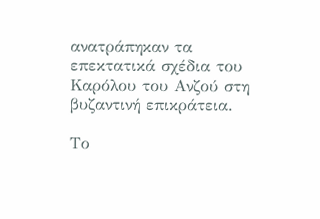ανατράπηκαν τα επεκτατικά σχέδια του Καρόλου του Ανζού στη βυζαντινή επικράτεια.

Το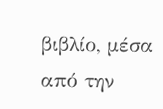βιβλίο, μέσα από την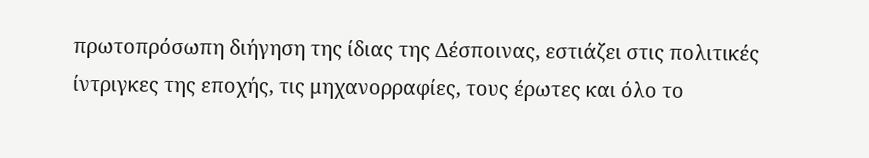πρωτοπρόσωπη διήγηση της ίδιας της Δέσποινας, εστιάζει στις πολιτικές ίντριγκες της εποχής, τις μηχανορραφίες, τους έρωτες και όλο το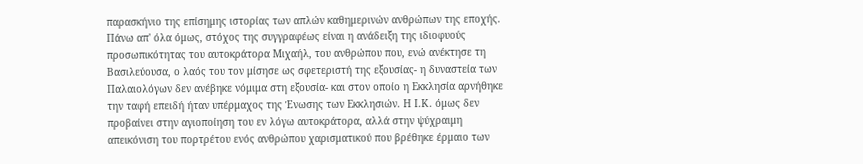παρασκήνιο της επίσημης ιστορίας των απλών καθημερινών ανθρώπων της εποχής. Πάνω απ' όλα όμως, στόχος της συγγραφέως είναι η ανάδειξη της ιδιοφυούς προσωπικότητας του αυτοκράτορα Μιχαήλ, του ανθρώπου που, ενώ ανέκτησε τη Βασιλεύουσα, ο λαός του τον μίσησε ως σφετεριστή της εξουσίας- η δυναστεία των Παλαιολόγων δεν ανέβηκε νόμιμα στη εξουσία- και στον οποίο η Εκκλησία αρνήθηκε την ταφή επειδή ήταν υπέρμαχος της Ένωσης των Εκκλησιών. Η Ι.Κ. όμως δεν προβαίνει στην αγιοποίηση του εν λόγω αυτοκράτορα, αλλά στην ψύχραιμη απεικόνιση του πορτρέτου ενός ανθρώπου χαρισματικού που βρέθηκε έρμαιο των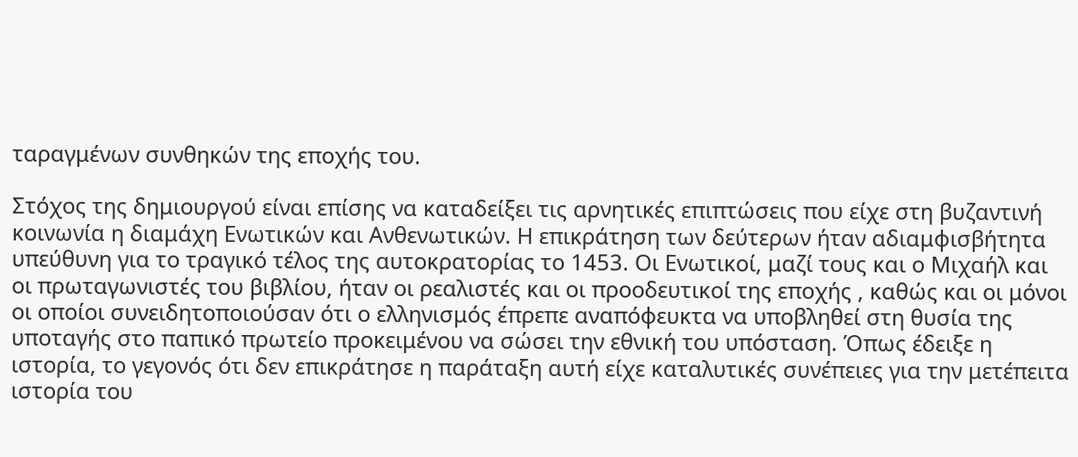ταραγμένων συνθηκών της εποχής του.

Στόχος της δημιουργού είναι επίσης να καταδείξει τις αρνητικές επιπτώσεις που είχε στη βυζαντινή κοινωνία η διαμάχη Ενωτικών και Ανθενωτικών. Η επικράτηση των δεύτερων ήταν αδιαμφισβήτητα υπεύθυνη για το τραγικό τέλος της αυτοκρατορίας το 1453. Οι Ενωτικοί, μαζί τους και ο Μιχαήλ και οι πρωταγωνιστές του βιβλίου, ήταν οι ρεαλιστές και οι προοδευτικοί της εποχής , καθώς και οι μόνοι οι οποίοι συνειδητοποιούσαν ότι ο ελληνισμός έπρεπε αναπόφευκτα να υποβληθεί στη θυσία της υποταγής στο παπικό πρωτείο προκειμένου να σώσει την εθνική του υπόσταση. Όπως έδειξε η ιστορία, το γεγονός ότι δεν επικράτησε η παράταξη αυτή είχε καταλυτικές συνέπειες για την μετέπειτα ιστορία του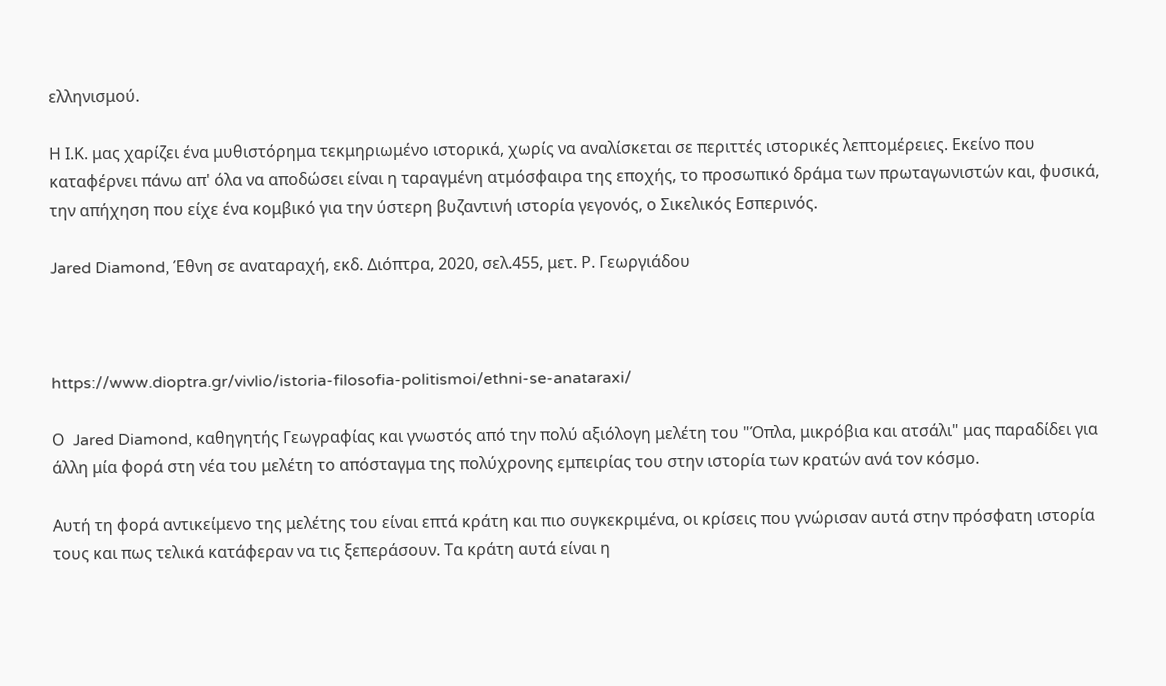ελληνισμού.

Η Ι.Κ. μας χαρίζει ένα μυθιστόρημα τεκμηριωμένο ιστορικά, χωρίς να αναλίσκεται σε περιττές ιστορικές λεπτομέρειες. Εκείνο που καταφέρνει πάνω απ' όλα να αποδώσει είναι η ταραγμένη ατμόσφαιρα της εποχής, το προσωπικό δράμα των πρωταγωνιστών και, φυσικά, την απήχηση που είχε ένα κομβικό για την ύστερη βυζαντινή ιστορία γεγονός, ο Σικελικός Εσπερινός.

Jared Diamond, Έθνη σε αναταραχή, εκδ. Διόπτρα, 2020, σελ.455, μετ. Ρ. Γεωργιάδου



https://www.dioptra.gr/vivlio/istoria-filosofia-politismoi/ethni-se-anataraxi/

Ο  Jared Diamond, καθηγητής Γεωγραφίας και γνωστός από την πολύ αξιόλογη μελέτη του "Όπλα, μικρόβια και ατσάλι" μας παραδίδει για άλλη μία φορά στη νέα του μελέτη το απόσταγμα της πολύχρονης εμπειρίας του στην ιστορία των κρατών ανά τον κόσμο.

Αυτή τη φορά αντικείμενο της μελέτης του είναι επτά κράτη και πιο συγκεκριμένα, οι κρίσεις που γνώρισαν αυτά στην πρόσφατη ιστορία τους και πως τελικά κατάφεραν να τις ξεπεράσουν. Τα κράτη αυτά είναι η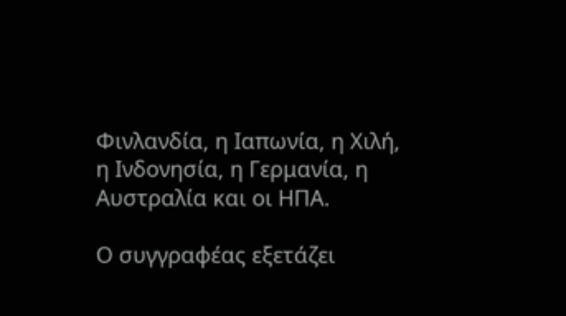Φινλανδία, η Ιαπωνία, η Χιλή, η Ινδονησία, η Γερμανία, η Αυστραλία και οι ΗΠΑ.

Ο συγγραφέας εξετάζει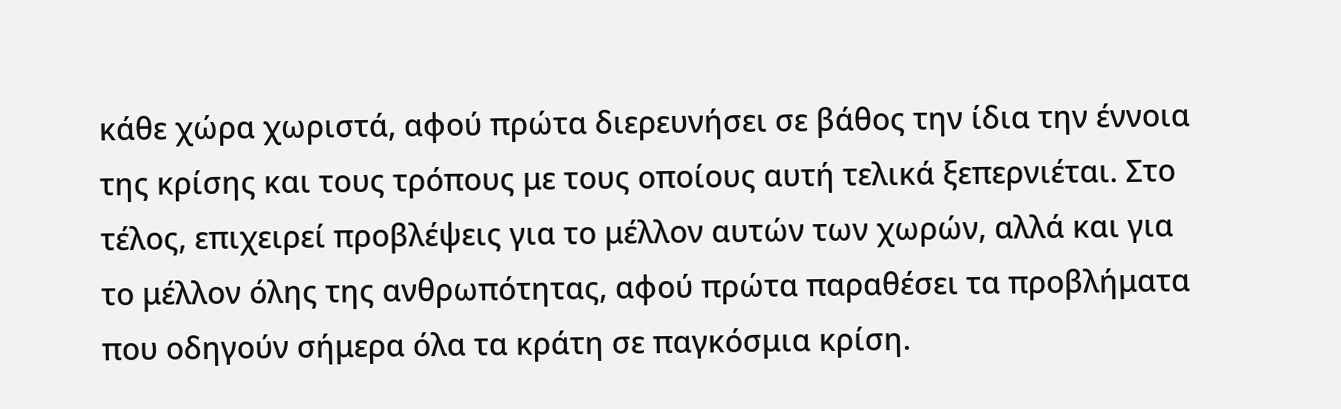κάθε χώρα χωριστά, αφού πρώτα διερευνήσει σε βάθος την ίδια την έννοια της κρίσης και τους τρόπους με τους οποίους αυτή τελικά ξεπερνιέται. Στο τέλος, επιχειρεί προβλέψεις για το μέλλον αυτών των χωρών, αλλά και για το μέλλον όλης της ανθρωπότητας, αφού πρώτα παραθέσει τα προβλήματα που οδηγούν σήμερα όλα τα κράτη σε παγκόσμια κρίση.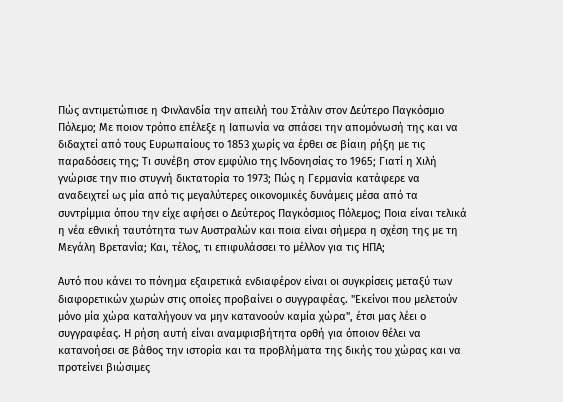Πώς αντιμετώπισε η Φινλανδία την απειλή του Στάλιν στον Δεύτερο Παγκόσμιο Πόλεμο; Με ποιον τρόπο επέλεξε η Ιαπωνία να σπάσει την απομόνωσή της και να διδαχτεί από τους Ευρωπαίους το 1853 χωρίς να έρθει σε βίαιη ρήξη με τις παραδόσεις της; Τι συνέβη στον εμφύλιο της Ινδονησίας το 1965; Γιατί η Χιλή γνώρισε την πιο στυγνή δικτατορία το 1973; Πώς η Γερμανία κατάφερε να αναδειχτεί ως μία από τις μεγαλύτερες οικονομικές δυνάμεις μέσα από τα συντρίμμια όπου την είχε αφήσει ο Δεύτερος Παγκόσμιος Πόλεμος; Ποια είναι τελικά η νέα εθνική ταυτότητα των Αυστραλών και ποια είναι σήμερα η σχέση της με τη Μεγάλη Βρετανία; Και, τέλος, τι επιφυλάσσει το μέλλον για τις ΗΠΑ;

Αυτό που κάνει το πόνημα εξαιρετικά ενδιαφέρον είναι οι συγκρίσεις μεταξύ των διαφορετικών χωρών στις οποίες προβαίνει ο συγγραφέας. "Εκείνοι που μελετούν μόνο μία χώρα καταλήγουν να μην κατανοούν καμία χώρα", έτσι μας λέει ο συγγραφέας. Η ρήση αυτή είναι αναμφισβήτητα ορθή για όποιον θέλει να κατανοήσει σε βάθος την ιστορία και τα προβλήματα της δικής του χώρας και να προτείνει βιώσιμες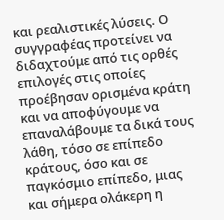και ρεαλιστικές λύσεις. Ο συγγραφέας προτείνει να διδαχτούμε από τις ορθές επιλογές στις οποίες προέβησαν ορισμένα κράτη και να αποφύγουμε να επαναλάβουμε τα δικά τους λάθη, τόσο σε επίπεδο κράτους, όσο και σε παγκόσμιο επίπεδο, μιας και σήμερα ολάκερη η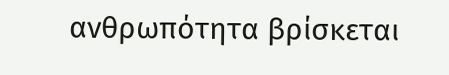ανθρωπότητα βρίσκεται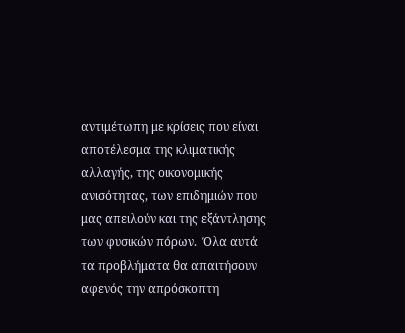αντιμέτωπη με κρίσεις που είναι αποτέλεσμα της κλιματικής αλλαγής, της οικονομικής ανισότητας, των επιδημιών που μας απειλούν και της εξάντλησης των φυσικών πόρων.  Όλα αυτά τα προβλήματα θα απαιτήσουν αφενός την απρόσκοπτη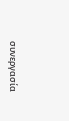συνεργασία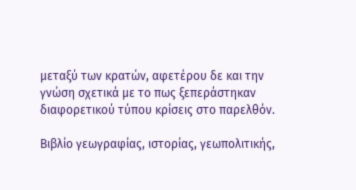μεταξύ των κρατών, αφετέρου δε και την γνώση σχετικά με το πως ξεπεράστηκαν διαφορετικού τύπου κρίσεις στο παρελθόν.

Βιβλίο γεωγραφίας, ιστορίας, γεωπολιτικής,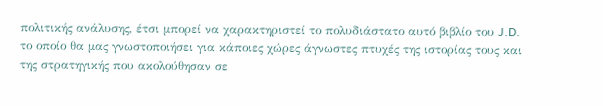πολιτικής ανάλυσης, έτσι μπορεί να χαρακτηριστεί το πολυδιάστατο αυτό βιβλίο του J.D. το οποίο θα μας γνωστοποιήσει για κάποιες χώρες άγνωστες πτυχές της ιστορίας τους και της στρατηγικής που ακολούθησαν σε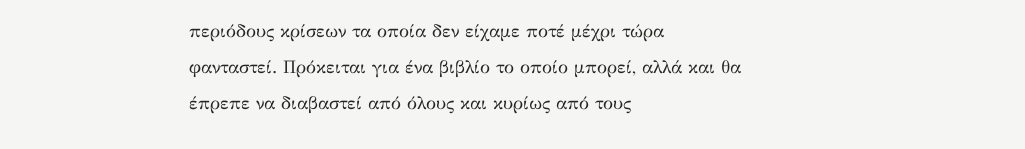περιόδους κρίσεων τα οποία δεν είχαμε ποτέ μέχρι τώρα φανταστεί. Πρόκειται για ένα βιβλίο το οποίο μπορεί, αλλά και θα έπρεπε να διαβαστεί από όλους και κυρίως από τους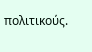πολιτικούς.